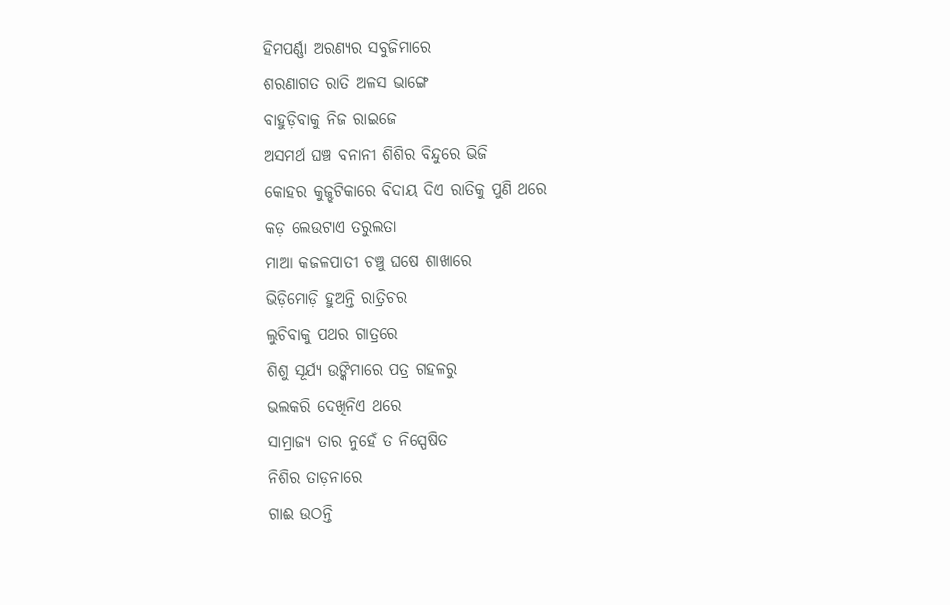ହିମପର୍ଣ୍ଣା ଅରଣ୍ୟର ସବୁଜିମାରେ
ଶରଣାଗତ ରାତି ଅଳସ ଭାଙ୍ଗେ
ବାହୁଡ଼ିବାକୁ ନିଜ ରାଇଜେ
ଅସମର୍ଥ ଘଞ୍ଚ ବନାନୀ ଶିଶିର ବିନ୍ଦୁରେ ଭିଜି
କୋହର କୁଜ୍ଝଟିକାରେ ବିଦାୟ ଦିଏ ରାତିକୁ ପୁଣି ଥରେ
କଡ଼ ଲେଉଟାଏ ତରୁଲତା
ମାଆ କଜଳପାତୀ ଚଞ୍ଚୁ ଘଷେ ଶାଖାରେ
ଭିଡ଼ିମୋଡ଼ି ହୁଅନ୍ତି ରାତ୍ରିଚର
ଲୁଚିବାକୁ ପଥର ଗାତ୍ରରେ
ଶିଶୁ ସୂର୍ଯ୍ୟ ଉଙ୍କିମାରେ ପତ୍ର ଗହଳରୁ
ଭଲକରି ଦେଖିନିଏ ଥରେ
ସାମ୍ରାଜ୍ୟ ତାର ନୁହେଁ ତ ନିସ୍ପେଷିତ
ନିଶିର ତାଡ଼ନାରେ
ଗାଈ ଉଠନ୍ତି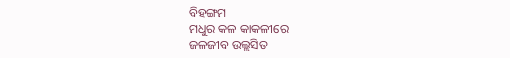ବିହଙ୍ଗମ
ମଧୁର କଳ କାକଳୀରେ
ଜଳଜୀବ ଉଲ୍ଲସିତ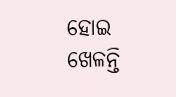ହୋଇ ଖେଳନ୍ତି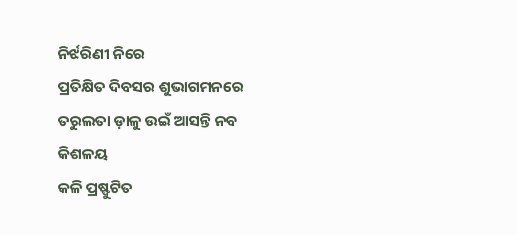ନିର୍ଝରିଣୀ ନିରେ
ପ୍ରତିକ୍ଷିତ ଦିବସର ଶୁଭାଗମନରେ
ତରୁଲତା ଡ଼ାଳୁ ଉଇଁ ଆସନ୍ତି ନବ କିଶଳୟ
କଳି ପ୍ରଷ୍ଫୁଟିତ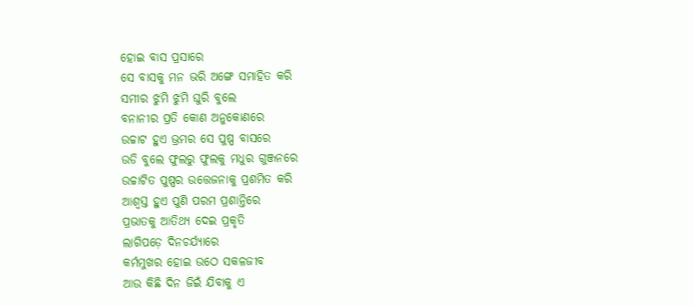ହୋଇ ବାସ ପ୍ରସାରେ
ସେ ବାସକୁ ମନ ଭରି ଅଙ୍ଗେ ସମାହିତ କରି
ସମୀର ଝୁମି ଝୁମି ଘୁରି ବୁଲେ
ବନାନୀର ପ୍ରତି କୋଣ ଅନୁକୋଣରେ
ଉଚ୍ଚାଟ ହୁଏ ଭ୍ରମର ସେ ପୁଷ୍ପ ବାସରେ
ଉଡି ବୁଲେ ଫୁଲରୁ ଫୁଲକୁ ମଧୁର ଗୁଞ୍ଜନରେ
ଉଚ୍ଚାଟିତ ପୁଷ୍ପର ଉତ୍ତେଜନାକୁ ପ୍ରଶମିତ କରି
ଆଶ୍ୱସ୍ତ ହୁଏ ପୁଣି ପରମ ପ୍ରଶାନ୍ତିରେ
ପ୍ରଭାତକୁ ଆତିଥ୍ୟ ଦେଇ ପ୍ରକୃତି
ଲାଗିପଡ଼େ ଦିନଚର୍ଯ୍ୟାରେ
କର୍ମମୁଖର ହୋଇ ଉଠେ ସକଳଜୀବ
ଆଉ କିଛି ଦିନ ଜିଇଁ ଯିବାକୁ ଏ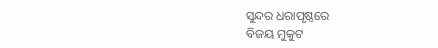ସୁନ୍ଦର ଧରାପୃଷ୍ଠରେ
ବିଜୟ ମୁକୁଟ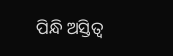ପିନ୍ଧି ଅସ୍ତିତ୍ୱ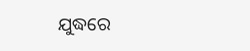ଯୁଦ୍ଧରେ